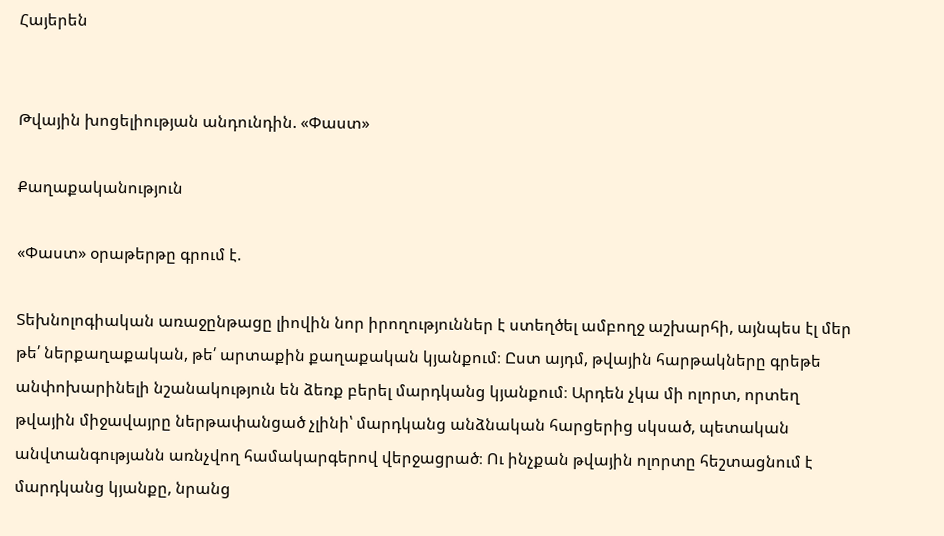Հայերեն


Թվային խոցելիության անդունդին. «Փաստ»

Քաղաքականություն

«Փաստ» օրաթերթը գրում է.

Տեխնոլոգիական առաջընթացը լիովին նոր իրողություններ է ստեղծել ամբողջ աշխարհի, այնպես էլ մեր թե՛ ներքաղաքական, թե՛ արտաքին քաղաքական կյանքում։ Ըստ այդմ, թվային հարթակները գրեթե անփոխարինելի նշանակություն են ձեռք բերել մարդկանց կյանքում։ Արդեն չկա մի ոլորտ, որտեղ թվային միջավայրը ներթափանցած չլինի՝ մարդկանց անձնական հարցերից սկսած, պետական անվտանգությանն առնչվող համակարգերով վերջացրած։ Ու ինչքան թվային ոլորտը հեշտացնում է մարդկանց կյանքը, նրանց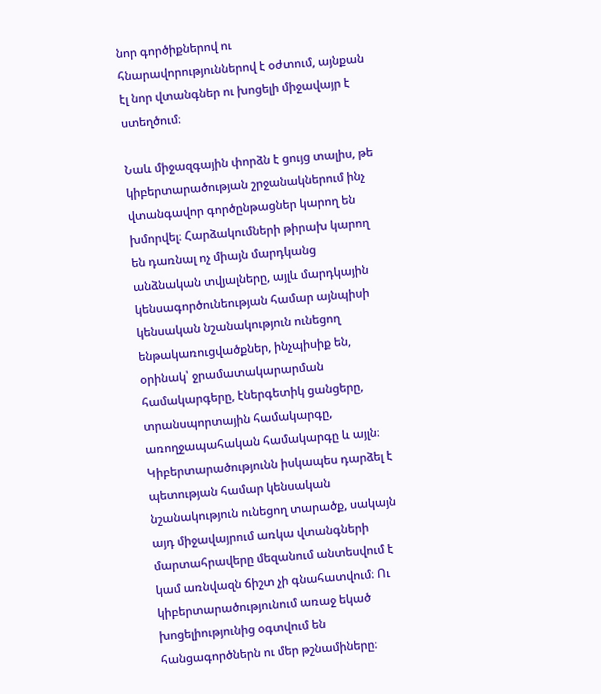նոր գործիքներով ու հնարավորություններով է օժտում, այնքան էլ նոր վտանգներ ու խոցելի միջավայր է ստեղծում։

Նաև միջազգային փորձն է ցույց տալիս, թե կիբերտարածության շրջանակներում ինչ վտանգավոր գործընթացներ կարող են խմորվել։ Հարձակումների թիրախ կարող են դառնալ ոչ միայն մարդկանց անձնական տվյալները, այլև մարդկային կենսագործունեության համար այնպիսի կենսական նշանակություն ունեցող ենթակառուցվածքներ, ինչպիսիք են, օրինակ՝ ջրամատակարարման համակարգերը, էներգետիկ ցանցերը, տրանսպորտային համակարգը, առողջապահական համակարգը և այլն։ Կիբերտարածությունն իսկապես դարձել է պետության համար կենսական նշանակություն ունեցող տարածք, սակայն այդ միջավայրում առկա վտանգների մարտահրավերը մեզանում անտեսվում է կամ առնվազն ճիշտ չի գնահատվում։ Ու կիբերտարածությունում առաջ եկած խոցելիությունից օգտվում են հանցագործներն ու մեր թշնամիները։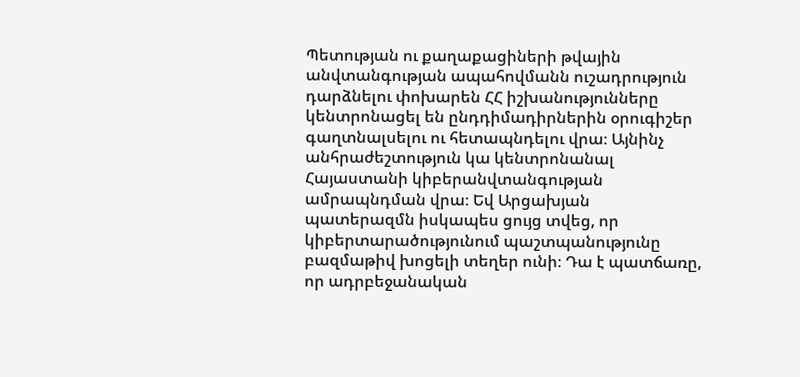Պետության ու քաղաքացիների թվային անվտանգության ապահովմանն ուշադրություն դարձնելու փոխարեն ՀՀ իշխանությունները կենտրոնացել են ընդդիմադիրներին օրուգիշեր գաղտնալսելու ու հետապնդելու վրա։ Այնինչ անհրաժեշտություն կա կենտրոնանալ Հայաստանի կիբերանվտանգության ամրապնդման վրա։ Եվ Արցախյան պատերազմն իսկապես ցույց տվեց, որ կիբերտարածությունում պաշտպանությունը բազմաթիվ խոցելի տեղեր ունի։ Դա է պատճառը, որ ադրբեջանական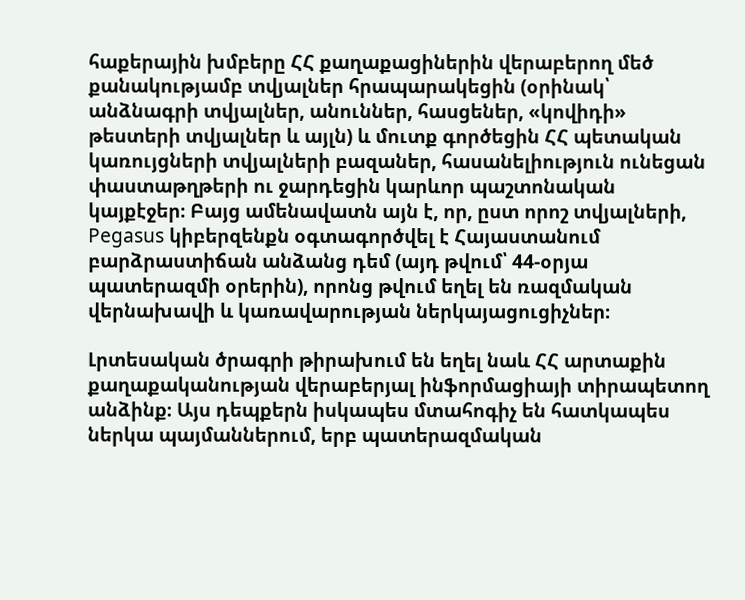հաքերային խմբերը ՀՀ քաղաքացիներին վերաբերող մեծ քանակությամբ տվյալներ հրապարակեցին (օրինակ՝ անձնագրի տվյալներ, անուններ, հասցեներ, «կովիդի» թեստերի տվյալներ և այլն) և մուտք գործեցին ՀՀ պետական կառույցների տվյալների բազաներ, հասանելիություն ունեցան փաստաթղթերի ու ջարդեցին կարևոր պաշտոնական կայքէջեր։ Բայց ամենավատն այն է, որ, ըստ որոշ տվյալների, Pegasus կիբերզենքն օգտագործվել է Հայաստանում բարձրաստիճան անձանց դեմ (այդ թվում՝ 44-օրյա պատերազմի օրերին), որոնց թվում եղել են ռազմական վերնախավի և կառավարության ներկայացուցիչներ։

Լրտեսական ծրագրի թիրախում են եղել նաև ՀՀ արտաքին քաղաքականության վերաբերյալ ինֆորմացիայի տիրապետող անձինք։ Այս դեպքերն իսկապես մտահոգիչ են հատկապես ներկա պայմաններում, երբ պատերազմական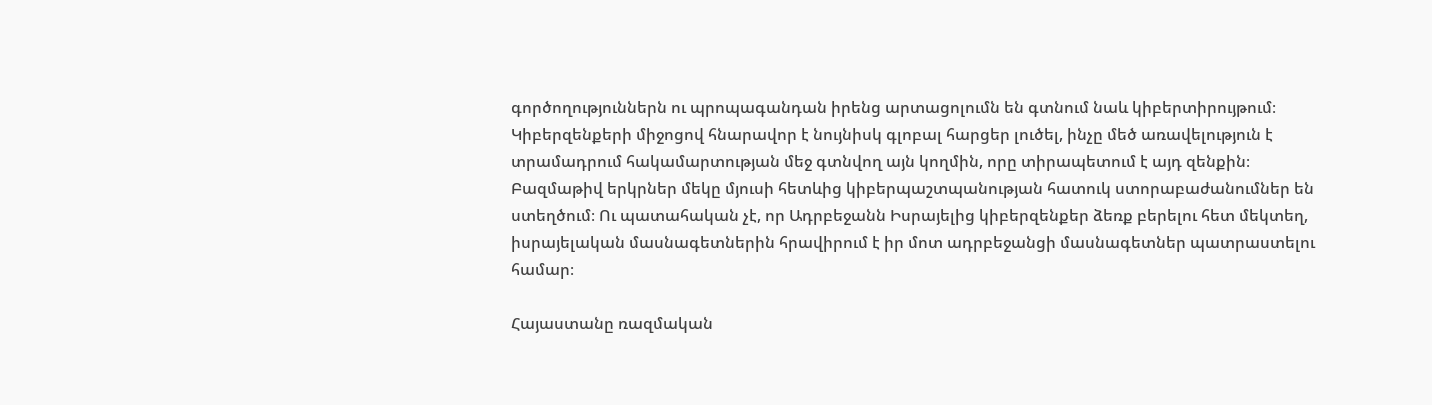գործողություններն ու պրոպագանդան իրենց արտացոլումն են գտնում նաև կիբերտիրույթում։ Կիբերզենքերի միջոցով հնարավոր է նույնիսկ գլոբալ հարցեր լուծել, ինչը մեծ առավելություն է տրամադրում հակամարտության մեջ գտնվող այն կողմին, որը տիրապետում է այդ զենքին։ Բազմաթիվ երկրներ մեկը մյուսի հետևից կիբերպաշտպանության հատուկ ստորաբաժանումներ են ստեղծում։ Ու պատահական չէ, որ Ադրբեջանն Իսրայելից կիբերզենքեր ձեռք բերելու հետ մեկտեղ, իսրայելական մասնագետներին հրավիրում է իր մոտ ադրբեջանցի մասնագետներ պատրաստելու համար։

Հայաստանը ռազմական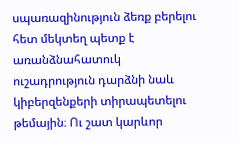սպառազինություն ձեռք բերելու հետ մեկտեղ պետք է առանձնահատուկ ուշադրություն դարձնի նաև կիբերզենքերի տիրապետելու թեմային։ Ու շատ կարևոր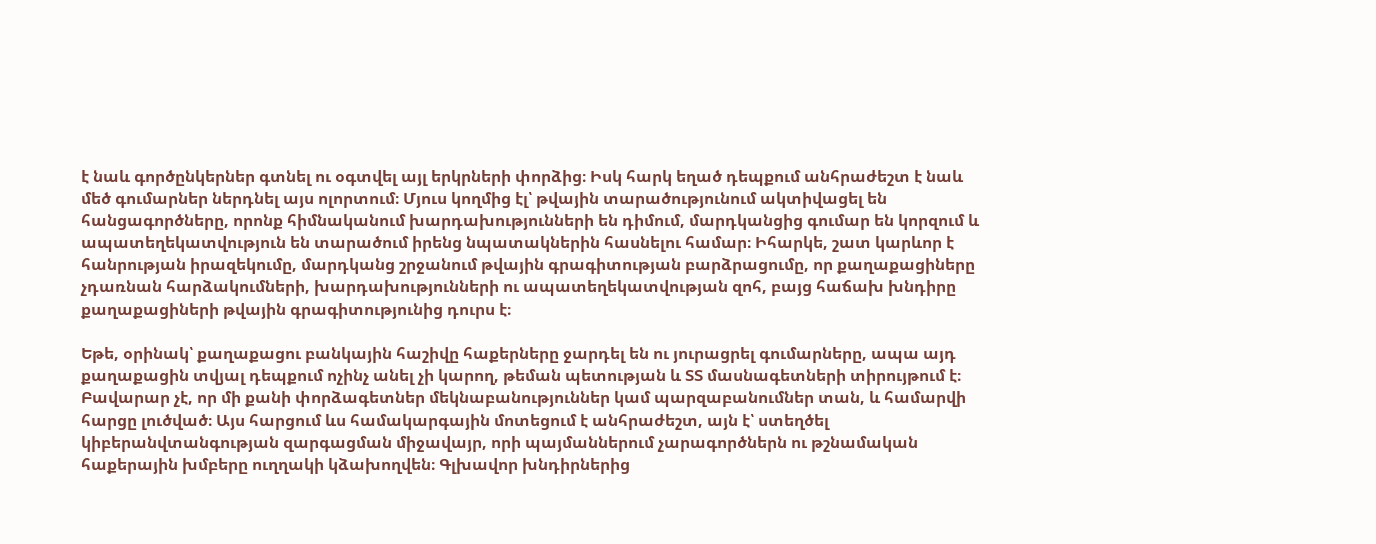է նաև գործընկերներ գտնել ու օգտվել այլ երկրների փորձից։ Իսկ հարկ եղած դեպքում անհրաժեշտ է նաև մեծ գումարներ ներդնել այս ոլորտում։ Մյուս կողմից էլ՝ թվային տարածությունում ակտիվացել են հանցագործները, որոնք հիմնականում խարդախությունների են դիմում, մարդկանցից գումար են կորզում և ապատեղեկատվություն են տարածում իրենց նպատակներին հասնելու համար։ Իհարկե, շատ կարևոր է հանրության իրազեկումը, մարդկանց շրջանում թվային գրագիտության բարձրացումը, որ քաղաքացիները չդառնան հարձակումների, խարդախությունների ու ապատեղեկատվության զոհ, բայց հաճախ խնդիրը քաղաքացիների թվային գրագիտությունից դուրս է։

Եթե, օրինակ՝ քաղաքացու բանկային հաշիվը հաքերները ջարդել են ու յուրացրել գումարները, ապա այդ քաղաքացին տվյալ դեպքում ոչինչ անել չի կարող, թեման պետության և ՏՏ մասնագետների տիրույթում է։ Բավարար չէ, որ մի քանի փորձագետներ մեկնաբանություններ կամ պարզաբանումներ տան, և համարվի հարցը լուծված։ Այս հարցում ևս համակարգային մոտեցում է անհրաժեշտ, այն է՝ ստեղծել կիբերանվտանգության զարգացման միջավայր, որի պայմաններում չարագործներն ու թշնամական հաքերային խմբերը ուղղակի կձախողվեն։ Գլխավոր խնդիրներից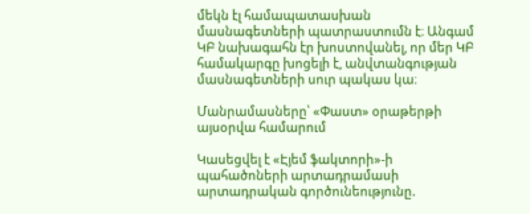մեկն էլ համապատասխան մասնագետների պատրաստումն է։ Անգամ ԿԲ նախագահն էր խոստովանել, որ մեր ԿԲ համակարգը խոցելի է, անվտանգության մասնագետների սուր պակաս կա։

Մանրամասները՝ «Փաստ» օրաթերթի այսօրվա համարում

Կասեցվել է «Էյեմ ֆակտորի»-ի պահածոների արտադրամասի արտադրական գործունեությունը.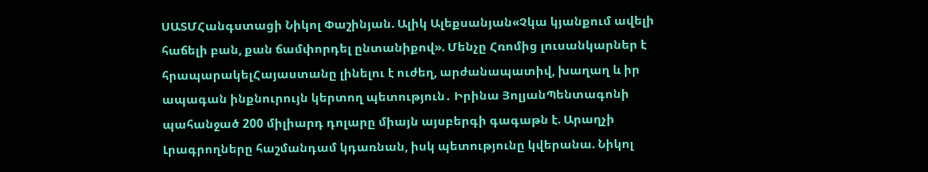ՍԱՏՄՀանգստացի Նիկոլ Փաշինյան. Ալիկ Ալեքսանյան«Չկա կյանքում ավելի հաճելի բան, քան ճամփորդել ընտանիքով». Մենչը Հռոմից լուսանկարներ է հրապարակելՀայաստանը լինելու է ուժեղ, արժանապատիվ, խաղաղ և իր ապագան ինքնուրույն կերտող պետություն․ Իրինա ՅոլյանՊենտագոնի պահանջած 200 միլիարդ դոլարը միայն այսբերգի գագաթն է. Արաղչի Լրագրողները հաշմանդամ կդառնան, իսկ պետությունը կվերանա. Նիկոլ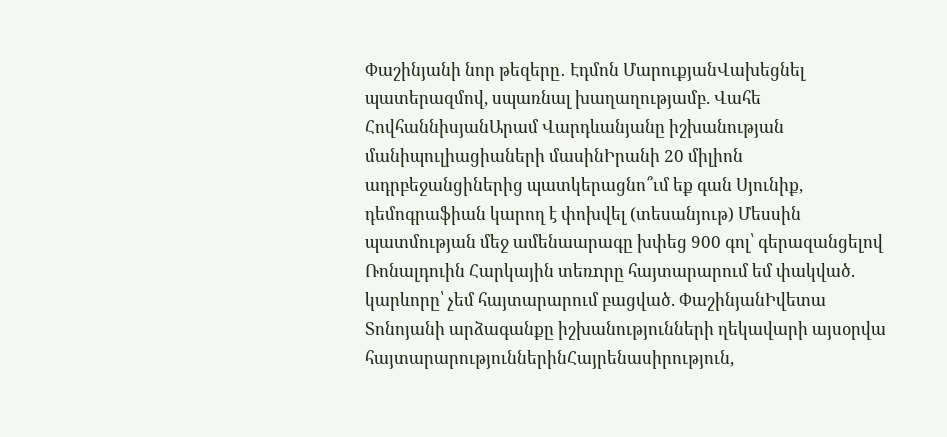Փաշինյանի նոր թեզերը․ Էդմոն ՄարուքյանՎախեցնել պատերազմով, սպառնալ խաղաղությամբ. Վահե ՀովհաննիսյանԱրամ Վարդևանյանը իշխանության մանիպուլիացիաների մասինԻրանի 20 միլիոն ադրբեջանցիներից պատկերացնո՞ւմ եք գան Սյունիք, դեմոգրաֆիան կարող է փոխվել (տեսանյութ) Մեսսին պատմության մեջ ամենաարագը խփեց 900 գոլ՝ գերազանցելով Ռոնալդուին Հարկային տեռnրը հայտարարում եմ փակված. կարևորը՝ չեմ հայտարարում բացված. ՓաշինյանԻվետա Տոնոյանի արձագանքը իշխանությունների ղեկավարի այսօրվա հայտարարություններինՀայրենասիրություն,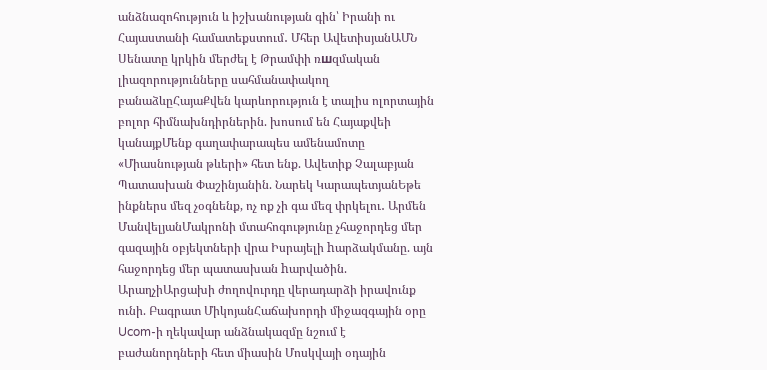անձնազոհություն և իշխանության գին՝ Իրանի ու Հայաստանի համատեքստում․ Մհեր ԱվետիսյանԱՄՆ Սենատը կրկին մերժել է Թրամփի ռшզմական լիազորությունները սահմանափակող բանաձևըՀայաՔվեն կարևորություն է տալիս ոլորտային բոլոր հիմնախնդիրներին. խոսում են Հայաքվեի կանայքՄենք գաղափարապես ամենամոտը «Միասնության թևերի» հետ ենք. Ավետիք Չալաբյան Պատասխան Փաշինյանին. Նարեկ ԿարապետյանԵթե ինքներս մեզ չօգնենք, ոչ ոք չի գա մեզ փրկելու․ Արմեն ՄանվելյանՄակրոնի մտահոգությունը չհաջորդեց մեր գազային օբյեկտների վրա Իսրայելի hարձակմանը. այն հաջորդեց մեր պատասխան hարվածին. ԱրաղչիԱրցախի ժողովուրդը վերադարձի իրավունք ունի. Բագրատ ՄիկոյանՀաճախորդի միջազգային օրը Ucom-ի ղեկավար անձնակազմը նշում է բաժանորդների հետ միասին Մոսկվայի օդային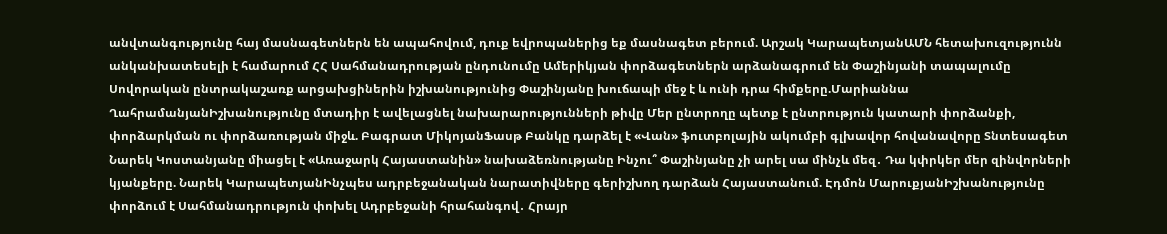անվտանգությունը հայ մասնագետներն են ապահովում, դուք եվրոպաներից եք մասնագետ բերում. Արշակ ԿարապետյանԱՄՆ հետախուզությունն անկանխատեսելի է համարում ՀՀ Սահմանադրության ընդունումը Ամերիկյան փորձագետներն արձանագրում են Փաշինյանի տապալումը Սովորական ընտրակաշառք արցախցիներին իշխանությունից Փաշինյանը խուճապի մեջ է և ունի դրա հիմքերը.Մարիաննա ՂահրամանյանԻշխանությունը մտադիր է ավելացնել նախարարությունների թիվը Մեր ընտրողը պետք է ընտրություն կատարի փորձանքի, փորձարկման ու փորձառության միջև. Բագրատ ՄիկոյանՖասթ Բանկը դարձել է «Վան» ֆուտբոլային ակումբի գլխավոր հովանավորը Տնտեսագետ Նարեկ Կոստանյանը միացել է «Առաջարկ Հայաստանին» նախաձեռնությանը Ինչու՞ Փաշինյանը չի արել սա մինչև մեզ․ Դա կփրկեր մեր զինվորների կյանքերը. Նարեկ ԿարապետյանԻնչպես ադրբեջանական նարատիվները գերիշխող դարձան Հայաստանում. Էդմոն ՄարուքյանԻշխանությունը փորձում է Սահմանադրություն փոխել Ադրբեջանի հրահանգով․ Հրայր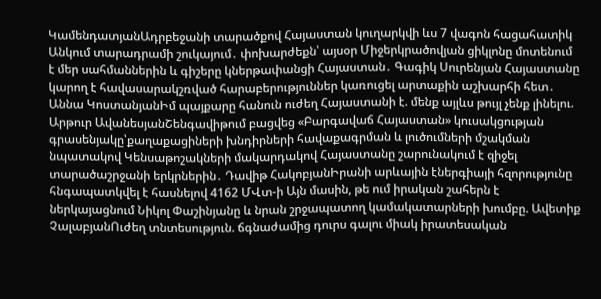ԿամենդատյանԱդրբեջանի տարածքով Հայաստան կուղարկվի ևս 7 վագոն հացահատիկ Անկում տարադրամի շուկայում․ փոխարժեքն՝ այսօր Միջերկրածովյան ցիկլոնը մոտենում է մեր սահմաններին և գիշերը կներթափանցի Հայաստան․ Գագիկ Սուրենյան Հայաստանը կարող է հավասարակշռված հարաբերություններ կառուցել արտաքին աշխարհի հետ․ Աննա ԿոստանյանԻմ պայքարը հանուն ուժեղ Հայաստանի է. մենք այլևս թույլ չենք լինելու. Արթուր ԱվանեսյանՇենգավիթում բացվեց «Բարգավաճ Հայաստան» կուսակցության գրասենյակը՝քաղաքացիների խնդիրների հավաքագրման և լուծումների մշակման նպատակով Կենսաթոշակների մակարդակով Հայաստանը շարունակում է զիջել տարածաշրջանի երկրներին․ Դավիթ ՀակոբյանԻրանի արևային էներգիայի հզորությունը հնգապատկվել է հասնելով 4162 ՄՎտ-ի Այն մասին, թե ում իրական շահերն է ներկայացնում Նիկոլ Փաշինյանը և նրան շրջապատող կամակատարների խումբը. Ավետիք ՉալաբյանՈւժեղ տնտեսություն. ճգնաժամից դուրս գալու միակ իրատեսական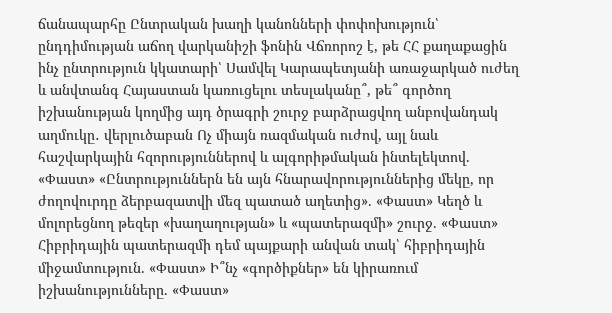ճանապարհը Ընտրական խաղի կանոնների փոփոխություն՝ ընդդիմության աճող վարկանիշի ֆոնին Վճռորոշ է, թե ՀՀ քաղաքացին ինչ ընտրություն կկատարի՝ Սամվել Կարապետյանի առաջարկած ուժեղ և անվտանգ Հայաստան կառուցելու տեսլականը՞, թե՞ գործող իշխանության կողմից այդ ծրագրի շուրջ բարձրացվող անբովանդակ աղմուկը․ վերլուծաբան Ոչ միայն ռազմական ուժով, այլ նաև հաշվարկային հզորություններով և ալգորիթմական ինտելեկտով. «Փաստ» «Ընտրություններն են այն հնարավորություններից մեկը, որ ժողովուրդը ձերբազատվի մեզ պատած աղետից». «Փաստ» Կեղծ և մոլորեցնող թեզեր «խաղաղության» և «պատերազմի» շուրջ. «Փաստ» Հիբրիդային պատերազմի դեմ պայքարի անվան տակ՝ հիբրիդային միջամտություն. «Փաստ» Ի՞նչ «գործիքներ» են կիրառում իշխանությունները. «Փաստ»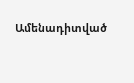Ամենադիտված